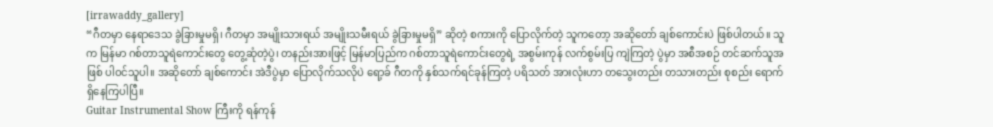[irrawaddy_gallery]
“ဂီတမှာ နေရာဒေသ ခွဲခြားမှုမရှိ၊ ဂီတမှာ အမျိုးသားရယ် အမျိုးသမီးရယ် ခွဲခြားမှုမရှိ” ဆိုတဲ့ စကားကို ပြောလိုက်တဲ့ သူကတော့ အဆိုတော် ချစ်ကောင်းပဲ ဖြစ်ပါတယ်။ သူက မြန်မာ ဂစ်တာသူရဲကောင်းတွေ တွေ့ဆုံတဲ့ပွဲ၊ တနည်းအားဖြင့် မြန်မာပြည်က ဂစ်တာသူရဲကောင်းတွေရဲ့ အစွမ်းကုန် လက်စွမ်းပြ ကျဲကြတဲ့ ပွဲမှာ အစီအစဉ် တင်ဆက်သူအဖြစ် ပါဝင်သူပါ။ အဆိုတော် ချစ်ကောင်း အဲဒီပွဲမှာ ပြောလိုက်သလိုပဲ ရော့ခ် ဂီတကို နှစ်သက်ရင်ခုန်ကြတဲ့ ပရိသတ် အားလုံးဟာ တသွေးတည်း တသားတည်း စုစည်း ရောက်ရှိနေကြပါပြီ။
Guitar Instrumental Show ကြီးကို ရန်ကုန်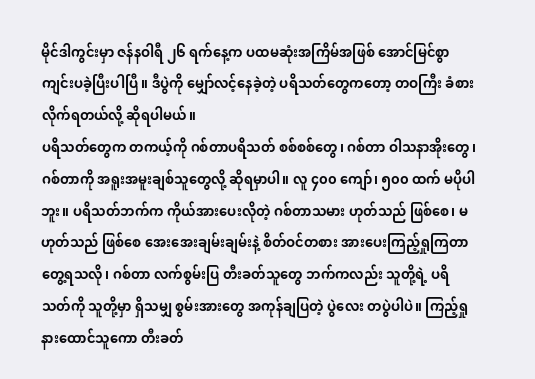မိုင်ဒါကွင်းမှာ ဇန်နဝါရီ ၂၆ ရက်နေ့က ပထမဆုံးအကြိမ်အဖြစ် အောင်မြင်စွာ ကျင်းပခဲ့ပြီးပါပြီ။ ဒီပွဲကို မျှော်လင့်နေခဲ့တဲ့ ပရိသတ်တွေကတော့ တဝကြီး ခံစားလိုက်ရတယ်လို့ ဆိုရပါမယ်။
ပရိသတ်တွေက တကယ့်ကို ဂစ်တာပရိသတ် စစ်စစ်တွေ၊ ဂစ်တာ ဝါသနာအိုးတွေ၊ ဂစ်တာကို အရူးအမူးချစ်သူတွေလို့ ဆိုရမှာပါ။ လူ ၄၀၀ ကျော်၊ ၅၀၀ ထက် မပိုပါဘူး။ ပရိသတ်ဘက်က ကိုယ်အားပေးလိုတဲ့ ဂစ်တာသမား ဟုတ်သည် ဖြစ်စေ၊ မဟုတ်သည် ဖြစ်စေ အေးအေးချမ်းချမ်းနဲ့ စိတ်ဝင်တစား အားပေးကြည့်ရှုကြတာ တွေ့ရသလို၊ ဂစ်တာ လက်စွမ်းပြ တီးခတ်သူတွေ ဘက်ကလည်း သူတို့ရဲ့ ပရိသတ်ကို သူတို့မှာ ရှိသမျှ စွမ်းအားတွေ အကုန်ချပြတဲ့ ပွဲလေး တပွဲပါပဲ။ ကြည့်ရှု နားထောင်သူကော တီးခတ်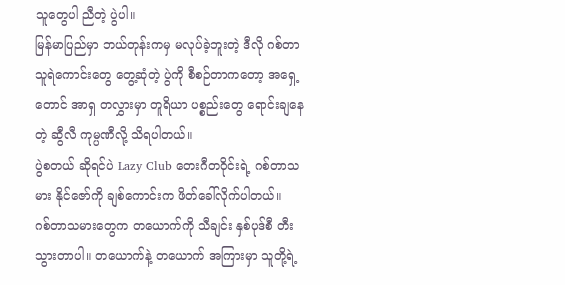သူတွေပါ ညီတဲ့ ပွဲပါ။
မြန်မာပြည်မှာ ဘယ်တုန်းကမှ မလုပ်ခဲ့ဘူးတဲ့ ဒီလို ဂစ်တာသူရဲကောင်းတွေ တွေ့ဆုံတဲ့ ပွဲကို စီစဉ်တာကတော့ အရှေ့တောင် အာရှ တလွှားမှာ တူရိယာ ပစ္စည်းတွေ ရောင်းချနေတဲ့ ဆွီလီ ကုမ္ပဏီလို့ သိရပါတယ်။
ပွဲစတယ် ဆိုရင်ပဲ Lazy Club တေးဂီတဝိုင်းရဲ့ ဂစ်တာသမား နိုင်ဇော်ကို ချစ်ကောင်းက ဖိတ်ခေါ်လိုက်ပါတယ်။
ဂစ်တာသမားတွေက တယောက်ကို သီချင်း နှစ်ပုဒ်စီ တီးသွားတာပါ။ တယောက်နဲ့ တယောက် အကြားမှာ သူတို့ရဲ့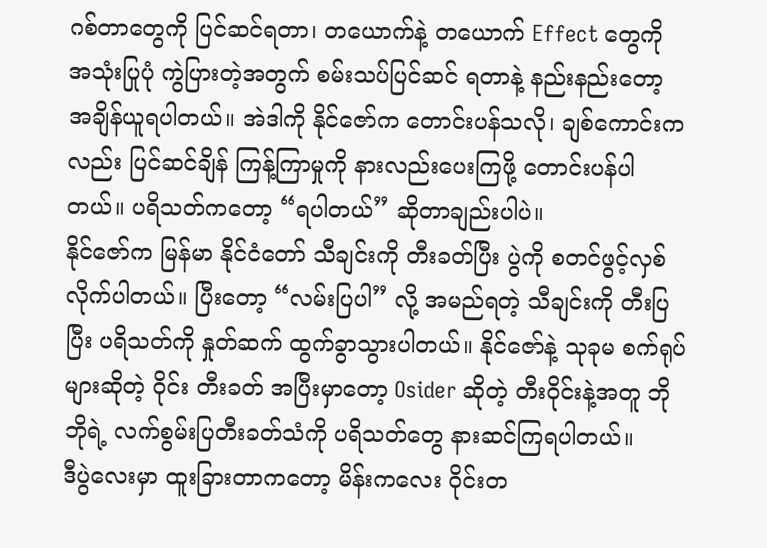ဂစ်တာတွေကို ပြင်ဆင်ရတာ၊ တယောက်နဲ့ တယောက် Effect တွေကို အသုံးပြုပုံ ကွဲပြားတဲ့အတွက် စမ်းသပ်ပြင်ဆင် ရတာနဲ့ နည်းနည်းတော့ အချိန်ယူရပါတယ်။ အဲဒါကို နိုင်ဇော်က တောင်းပန်သလို၊ ချစ်ကောင်းကလည်း ပြင်ဆင်ချိန် ကြန့်ကြာမှုကို နားလည်းပေးကြဖို့ တောင်းပန်ပါတယ်။ ပရိသတ်ကတော့ “ရပါတယ်” ဆိုတာချည်းပါပဲ။
နိုင်ဇော်က မြန်မာ နိုင်ငံတော် သီချင်းကို တီးခတ်ပြီး ပွဲကို စတင်ဖွင့်လှစ်လိုက်ပါတယ်။ ပြီးတော့ “လမ်းပြပါ” လို့ အမည်ရတဲ့ သီချင်းကို တီးပြပြီး ပရိသတ်ကို နှုတ်ဆက် ထွက်ခွာသွားပါတယ်။ နိုင်ဇော်နဲ့ သုခုမ စက်ရုပ်များဆိုတဲ့ ဝိုင်း တီးခတ် အပြီးမှာတော့ Osider ဆိုတဲ့ တီးဝိုင်းနဲ့အတူ ဘိုဘိုရဲ့ လက်စွမ်းပြတီးခတ်သံကို ပရိသတ်တွေ နားဆင်ကြရပါတယ်။
ဒီပွဲလေးမှာ ထူးခြားတာကတော့ မိန်းကလေး ဝိုင်းတ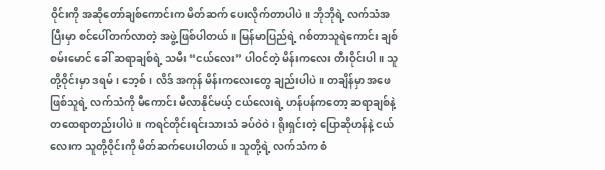ဝိုင်းကို အဆိုတော်ချစ်ကောင်းက မိတ်ဆက် ပေးလိုက်တာပါပဲ။ ဘိုဘိုရဲ့ လက်သံအပြီးမှာ စင်ပေါ်တက်လာတဲ့ အဖွဲ့ဖြစ်ပါတယ်။ မြန်မာပြည်ရဲ့ ဂစ်တာသူရဲကောင်း ချစ်စမ်းမောင် ခေါ် ဆရာချစ်ရဲ့ သမီး “ငယ်လေး” ပါဝင်တဲ့ မိန်းကလေး တီးဝိုင်းပါ။ သူတို့ဝိုင်းမှာ ဒရမ်၊ ဘေ့စ်၊ လိဒ် အကုန် မိန်းကလေးတွေ ချည်းပါပဲ။ တချိန်မှာ အဖေဖြစ်သူရဲ့ လက်သံကို မီကောင်း မီလာနိုင်မယ့် ငယ်လေးရဲ့ ဟန်ပန်ကတော့ ဆရာချစ်နဲ့ တထေရာတည်းပါပဲ။ ကရင်တိုင်းရင်းသားသံ ခပ်ဝဲဝဲ၊ ရိုးရှင်းတဲ့ ပြောဆိုဟန်နဲ့ ငယ်လေးက သူတို့ဝိုင်းကို မိတ်ဆက်ပေးပါတယ်။ သူတို့ရဲ့ လက်သံက စံ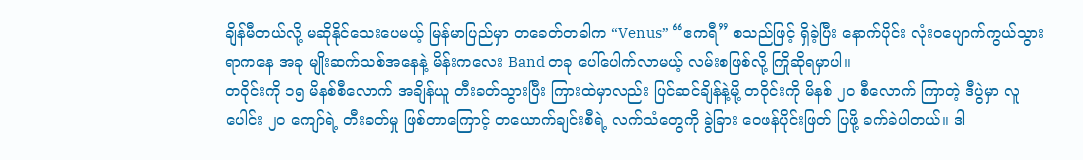ချိန်မီတယ်လို့ မဆိုနိုင်သေးပေမယ့် မြန်မာပြည်မှာ တခေတ်တခါက “Venus” “ဧကရီ” စသည်ဖြင့် ရှိခဲ့ပြီး နောက်ပိုင်း လုံးဝပျောက်ကွယ်သွား ရာကနေ အခု မျိုးဆက်သစ်အနေနဲ့ မိန်းကလေး Band တခု ပေါ်ပေါက်လာမယ့် လမ်းစဖြစ်လို့ ကြိုဆိုရမှာပါ။
တဝိုင်းကို ၁၅ မိနစ်စီလောက် အချိန်ယူ တီးခတ်သွားပြီး ကြားထဲမှာလည်း ပြင်ဆင်ချိန်နဲ့မို့ တဝိုင်းကို မိနစ် ၂၀ စီလောက် ကြာတဲ့ ဒီပွဲမှာ လူပေါင်း ၂၀ ကျော်ရဲ့ တီးခတ်မှု ဖြစ်တာကြောင့် တယောက်ချင်းစီရဲ့ လက်သံတွေကို ခွဲခြား ဝေဖန်ပိုင်းဖြတ် ပြဖို့ ခက်ခဲပါတယ်။ ဒါ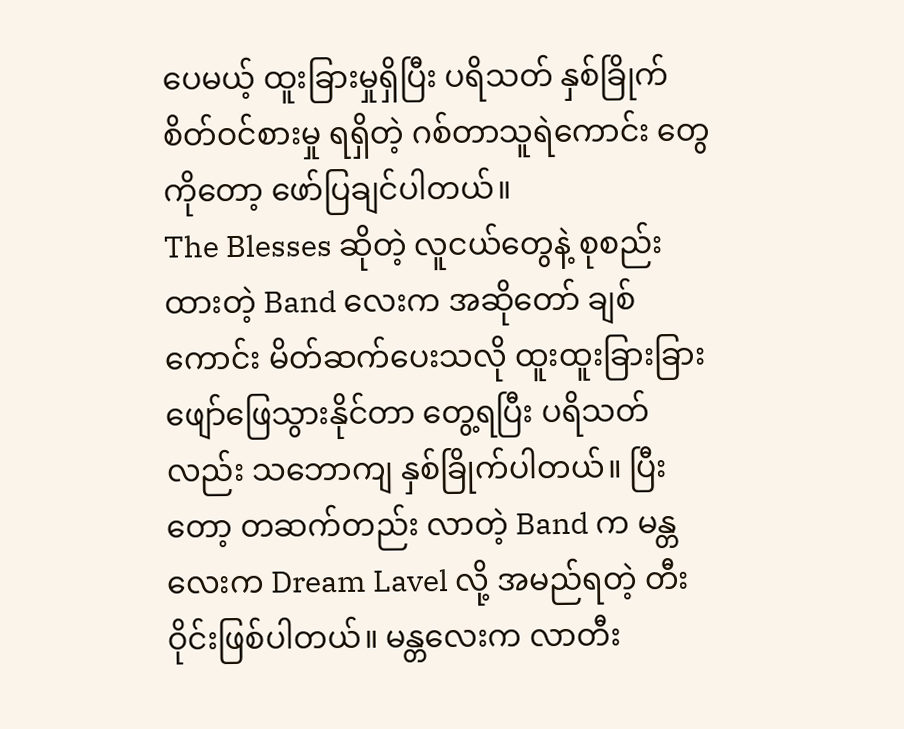ပေမယ့် ထူးခြားမှုရှိပြီး ပရိသတ် နှစ်ခြိုက်စိတ်ဝင်စားမှု ရရှိတဲ့ ဂစ်တာသူရဲကောင်း တွေကိုတော့ ဖော်ပြချင်ပါတယ်။
The Blesses ဆိုတဲ့ လူငယ်တွေနဲ့ စုစည်းထားတဲ့ Band လေးက အဆိုတော် ချစ်ကောင်း မိတ်ဆက်ပေးသလို ထူးထူးခြားခြား ဖျော်ဖြေသွားနိုင်တာ တွေ့ရပြီး ပရိသတ်လည်း သဘောကျ နှစ်ခြိုက်ပါတယ်။ ပြီးတော့ တဆက်တည်း လာတဲ့ Band က မန္တလေးက Dream Lavel လို့ အမည်ရတဲ့ တီးဝိုင်းဖြစ်ပါတယ်။ မန္တလေးက လာတီး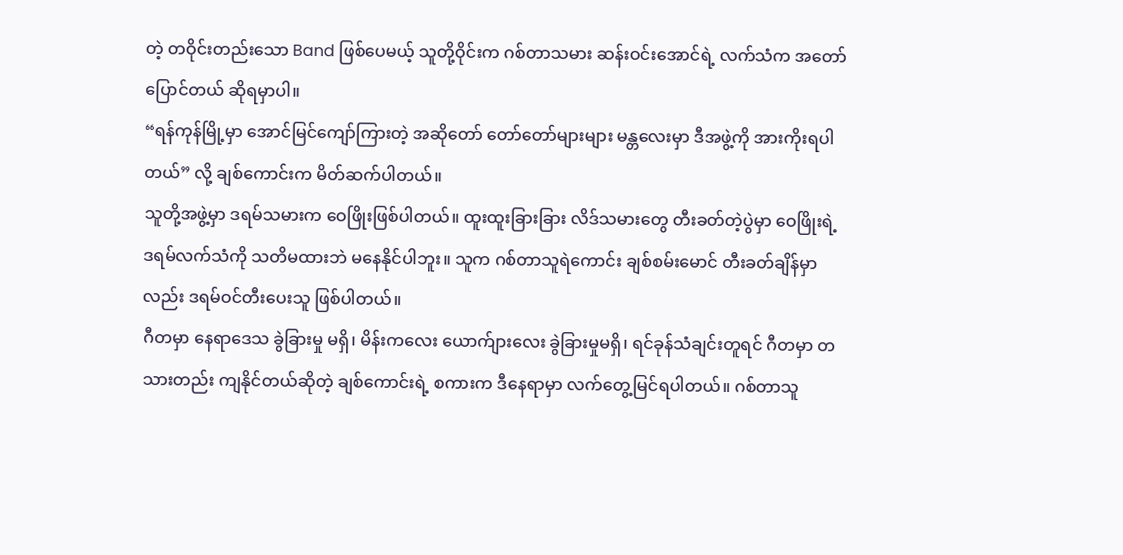တဲ့ တဝိုင်းတည်းသော Band ဖြစ်ပေမယ့် သူတို့ဝိုင်းက ဂစ်တာသမား ဆန်းဝင်းအောင်ရဲ့ လက်သံက အတော်ပြောင်တယ် ဆိုရမှာပါ။
“ရန်ကုန်မြို့မှာ အောင်မြင်ကျော်ကြားတဲ့ အဆိုတော် တော်တော်များများ မန္တလေးမှာ ဒီအဖွဲ့ကို အားကိုးရပါတယ်” လို့ ချစ်ကောင်းက မိတ်ဆက်ပါတယ်။
သူတို့အဖွဲ့မှာ ဒရမ်သမားက ဝေဖြိုးဖြစ်ပါတယ်။ ထူးထူးခြားခြား လိဒ်သမားတွေ တီးခတ်တဲ့ပွဲမှာ ဝေဖြိုးရဲ့ ဒရမ်လက်သံကို သတိမထားဘဲ မနေနိုင်ပါဘူး။ သူက ဂစ်တာသူရဲကောင်း ချစ်စမ်းမောင် တီးခတ်ချိန်မှာလည်း ဒရမ်ဝင်တီးပေးသူ ဖြစ်ပါတယ်။
ဂီတမှာ နေရာဒေသ ခွဲခြားမှု မရှိ၊ မိန်းကလေး ယောက်ျားလေး ခွဲခြားမှုမရှိ၊ ရင်ခုန်သံချင်းတူရင် ဂီတမှာ တသားတည်း ကျနိုင်တယ်ဆိုတဲ့ ချစ်ကောင်းရဲ့ စကားက ဒီနေရာမှာ လက်တွေ့မြင်ရပါတယ်။ ဂစ်တာသူ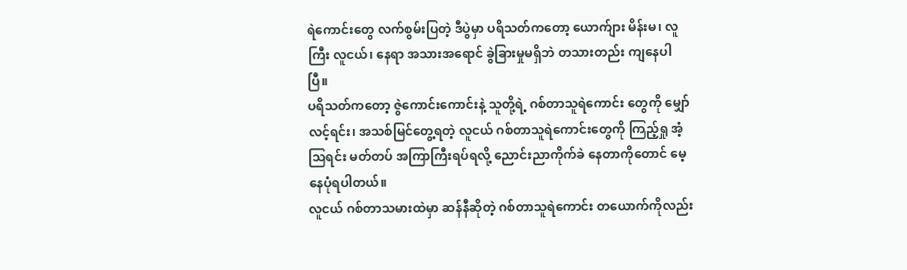ရဲကောင်းတွေ လက်စွမ်းပြတဲ့ ဒီပွဲမှာ ပရိသတ်ကတော့ ယောက်ျား မိန်းမ၊ လူကြီး လူငယ်၊ နေရာ အသားအရောင် ခွဲခြားမှုမရှိဘဲ တသားတည်း ကျနေပါပြီ။
ပရိသတ်ကတော့ ဇွဲကောင်းကောင်းနဲ့ သူတို့ရဲ့ ဂစ်တာသူရဲကောင်း တွေကို မျှော်လင့်ရင်း၊ အသစ်မြင်တွေ့ရတဲ့ လူငယ် ဂစ်တာသူရဲကောင်းတွေကို ကြည့်ရှု အံ့သြရင်း မတ်တပ် အကြာကြီးရပ်ရလို့ ညောင်းညာကိုက်ခဲ နေတာကိုတောင် မေ့နေပုံရပါတယ်။
လူငယ် ဂစ်တာသမားထဲမှာ ဆန်နီဆိုတဲ့ ဂစ်တာသူရဲကောင်း တယောက်ကိုလည်း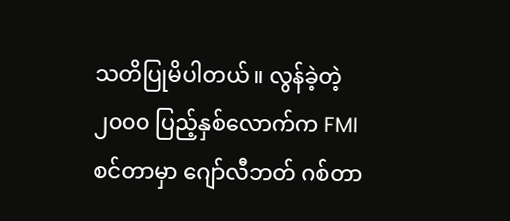သတိပြုမိပါတယ်။ လွန်ခဲ့တဲ့ ၂၀၀၀ ပြည့်နှစ်လောက်က FMI စင်တာမှာ ဂျော်လီဘတ် ဂစ်တာ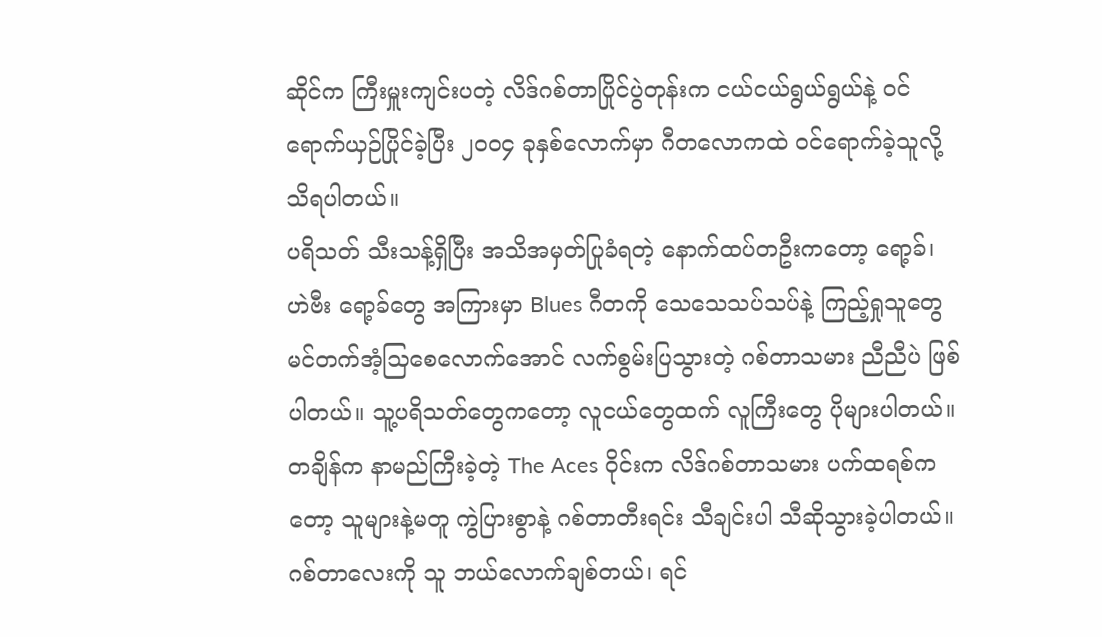ဆိုင်က ကြီးမှူးကျင်းပတဲ့ လိဒ်ဂစ်တာပြိုင်ပွဲတုန်းက ငယ်ငယ်ရွယ်ရွယ်နဲ့ ဝင်ရောက်ယှဉ်ပြိုင်ခဲ့ပြီး ၂၀၀၄ ခုနှစ်လောက်မှာ ဂီတလောကထဲ ဝင်ရောက်ခဲ့သူလို့ သိရပါတယ်။
ပရိသတ် သီးသန့်ရှိပြီး အသိအမှတ်ပြုခံရတဲ့ နောက်ထပ်တဦးကတော့ ရော့ခ်၊ ဟဲဗီး ရော့ခ်တွေ အကြားမှာ Blues ဂီတကို သေသေသပ်သပ်နဲ့ ကြည့်ရှုသူတွေ မင်တက်အံ့သြစေလောက်အောင် လက်စွမ်းပြသွားတဲ့ ဂစ်တာသမား ညီညီပဲ ဖြစ်ပါတယ်။ သူ့ပရိသတ်တွေကတော့ လူငယ်တွေထက် လူကြီးတွေ ပိုများပါတယ်။
တချိန်က နာမည်ကြီးခဲ့တဲ့ The Aces ဝိုင်းက လိဒ်ဂစ်တာသမား ပက်ထရစ်ကတော့ သူများနဲ့မတူ ကွဲပြားစွာနဲ့ ဂစ်တာတီးရင်း သီချင်းပါ သီဆိုသွားခဲ့ပါတယ်။ ဂစ်တာလေးကို သူ ဘယ်လောက်ချစ်တယ်၊ ရင်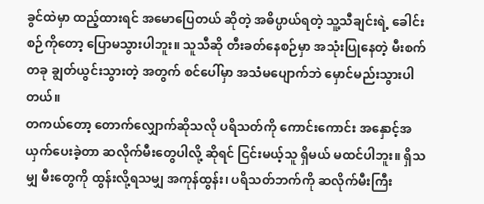ခွင်ထဲမှာ ထည့်ထားရင် အမောပြေတယ် ဆိုတဲ့ အဓိပ္ပာယ်ရတဲ့ သူ့သီချင်းရဲ့ ခေါင်းစဉ်ကိုတော့ ပြောမသွားပါဘူး။ သူသီဆို တီးခတ်နေစဉ်မှာ အသုံးပြုနေတဲ့ မီးစက်တခု ချွတ်ယွင်းသွားတဲ့ အတွက် စင်ပေါ်မှာ အသံမပျောက်ဘဲ မှောင်မည်းသွားပါတယ်။
တကယ်တော့ တောက်လျှောက်ဆိုသလို ပရိသတ်ကို ကောင်းကောင်း အနှောင့်အယှက်ပေးခဲ့တာ ဆလိုက်မီးတွေပါလို့ ဆိုရင် ငြင်းမယ့်သူ ရှိမယ် မထင်ပါဘူး။ ရှိသမျှ မီးတွေကို ထွန်းလို့ရသမျှ အကုန်ထွန်း၊ ပရိသတ်ဘက်ကို ဆလိုက်မီးကြီး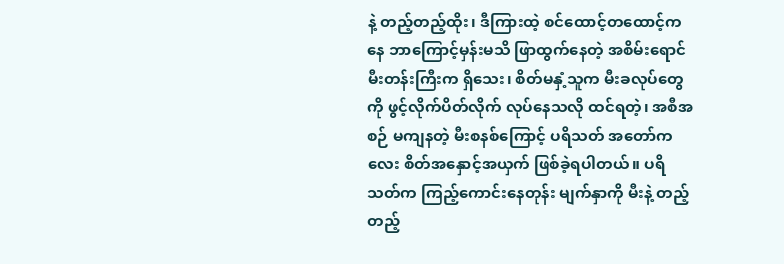နဲ့ တည့်တည့်ထိုး၊ ဒီကြားထဲ့ စင်ထောင့်တထောင့်ကနေ ဘာကြောင့်မှန်းမသိ ဖြာထွက်နေတဲ့ အစိမ်းရောင် မီးတန်းကြီးက ရှိသေး၊ စိတ်မနှံ့သူက မီးခလုပ်တွေကို ဖွင့်လိုက်ပိတ်လိုက် လုပ်နေသလို ထင်ရတဲ့၊ အစီအစဉ် မကျနတဲ့ မီးစနစ်ကြောင့် ပရိသတ် အတော်ကလေး စိတ်အနှောင့်အယှက် ဖြစ်ခဲ့ရပါတယ်။ ပရိသတ်က ကြည့်ကောင်းနေတုန်း မျက်နှာကို မီးနဲ့ တည့်တည့်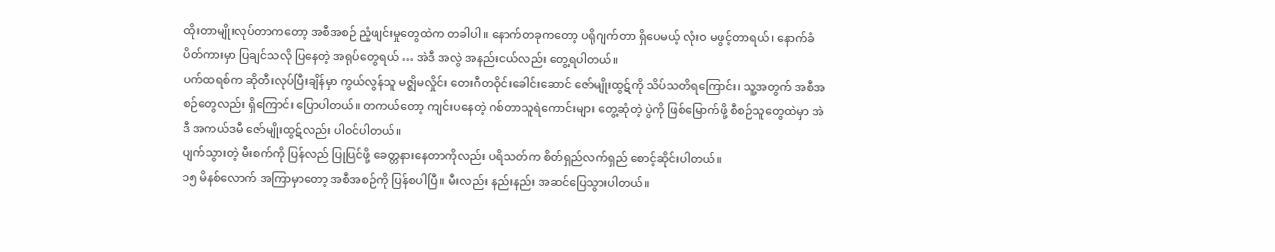ထိုးတာမျိုးလုပ်တာကတော့ အစီအစဉ် ညံ့ဖျင်းမှုတွေထဲက တခါပါ။ နောက်တခုကတော့ ပရိုဂျက်တာ ရှိပေမယ့် လုံးဝ မဖွင့်တာရယ်၊ နောက်ခံ ပိတ်ကားမှာ ပြချင်သလို ပြနေတဲ့ အရုပ်တွေရယ် … အဲဒီ အလွဲ အနည်းငယ်လည်း တွေ့ရပါတယ်။
ပက်ထရစ်က ဆိုတီးလုပ်ပြီးချိန်မှာ ကွယ်လွန်သူ မဇ္ဈိမလှိုင်း တေးဂီတဝိုင်းခေါင်းဆောင် ဇော်မျိုးထွဋ်ကို သိပ်သတိရကြောင်း၊ သူ့အတွက် အစီအစဉ်တွေလည်း ရှိကြောင်း ပြောပါတယ်။ တကယ်တော့ ကျင်းပနေတဲ့ ဂစ်တာသူရဲကောင်းများ တွေ့ဆုံတဲ့ ပွဲကို ဖြစ်မြောက်ဖို့ စီစဉ်သူတွေထဲမှာ အဲဒီ အကယ်ဒမီ ဇော်မျိုးထွဋ်လည်း ပါဝင်ပါတယ်။
ပျက်သွားတဲ့ မီးစက်ကို ပြန်လည် ပြုပြင်ဖို့ ခေတ္တနားနေတာကိုလည်း ပရိသတ်က စိတ်ရှည်လက်ရှည် စောင့်ဆိုင်းပါတယ်။
၁၅ မိနစ်လောက် အကြာမှာတော့ အစီအစဉ်ကို ပြန်စပါပြီ။ မီးလည်း နည်းနည်း အဆင်ပြေသွားပါတယ်။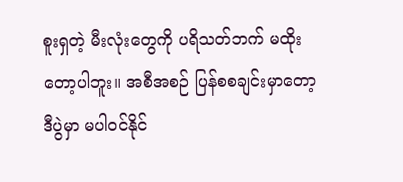စူးရှတဲ့ မီးလုံးတွေကို ပရိသတ်ဘက် မထိုးတော့ပါဘူး။ အစီအစဉ် ပြန်စစချင်းမှာတော့ ဒီပွဲမှာ မပါဝင်နိုင်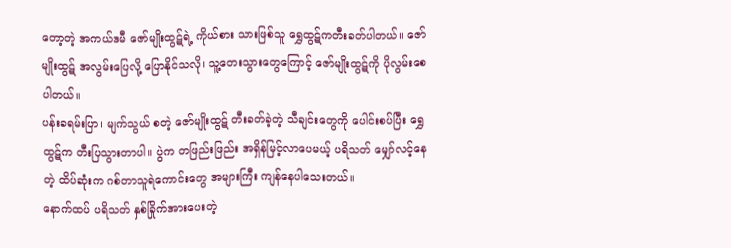တော့တဲ့ အကယ်ဒမီ ဇော်မျိုးထွဋ်ရဲ့ ကိုယ်စား သားဖြစ်သူ ရွှေထွဋ်ကတီးခတ်ပါတယ်။ ဇော်မျိုးထွဋ် အလွမ်းပြေလို့ ပြောနိုင်သလို၊ သူ့တေးသွားတွေကြောင့် ဇော်မျိုးထွဋ်ကို ပိုလွမ်းစေပါတယ်။
ပန်းခရမ်းပြာ၊ မျက်သွယ် စတဲ့ ဇော်မျိုးထွဋ် တီးခတ်ခဲ့တဲ့ သီချင်းတွေကို ပေါင်းစပ်ပြီး ရွှေထွဋ်က တီးပြသွားတာပါ။ ပွဲက တဖြည်းဖြည်း အရှိန်မြင့်လာပေမယ့် ပရိသတ် မျှော်လင့်နေတဲ့ ထိပ်ဆုံးက ဂစ်တာသူရဲကောင်းတွေ အများကြီး ကျန်နေပါသေးတယ်။
နောက်ထပ် ပရိသတ် နှစ်ခြိုက်အားပေးတဲ့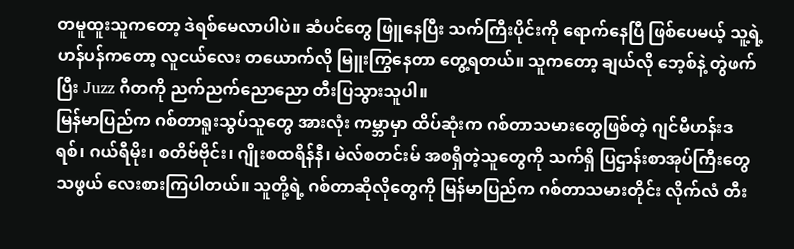တမူထူးသူကတော့ ဒဲရစ်မေလာပါပဲ။ ဆံပင်တွေ ဖြူနေပြီး သက်ကြီးပိုင်းကို ရောက်နေပြီ ဖြစ်ပေမယ့် သူ့ရဲ့ ဟန်ပန်ကတော့ လူငယ်လေး တယောက်လို မြူးကြွနေတာ တွေ့ရတယ်။ သူကတော့ ချယ်လို ဘေ့စ်နဲ့ တွဲဖက်ပြီး Juzz ဂီတကို ညက်ညက်ညောညော တီးပြသွားသူပါ။
မြန်မာပြည်က ဂစ်တာရူးသွပ်သူတွေ အားလုံး ကမ္ဘာမှာ ထိပ်ဆုံးက ဂစ်တာသမားတွေဖြစ်တဲ့ ဂျင်မီဟန်းဒရစ်၊ ဂယ်ရီမိုး၊ စတိဗ်ဗိုင်း၊ ဂျိုးစထရိန်နီ၊ မဲလ်စတင်းမ် အစရှိတဲ့သူတွေကို သက်ရှိ ပြဌာန်းစာအုပ်ကြီးတွေ သဖွယ် လေးစားကြပါတယ်။ သူတို့ရဲ့ ဂစ်တာဆိုလိုတွေကို မြန်မာပြည်က ဂစ်တာသမားတိုင်း လိုက်လံ တီး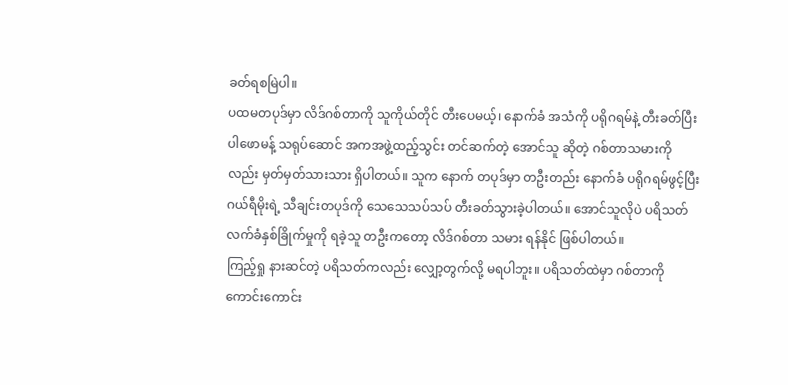ခတ်ရစမြဲပါ။
ပထမတပုဒ်မှာ လိဒ်ဂစ်တာကို သူကိုယ်တိုင် တီးပေမယ့်၊ နောက်ခံ အသံကို ပရိုဂရမ်နဲ့ တီးခတ်ပြီး ပါဖောမန့် သရုပ်ဆောင် အကအဖွဲ့ထည့်သွင်း တင်ဆက်တဲ့ အောင်သူ ဆိုတဲ့ ဂစ်တာသမားကိုလည်း မှတ်မှတ်သားသား ရှိပါတယ်။ သူက နောက် တပုဒ်မှာ တဦးတည်း နောက်ခံ ပရိုဂရမ်ဖွင့်ပြီး ဂယ်ရီမိုးရဲ့ သီချင်းတပုဒ်ကို သေသေသပ်သပ် တီးခတ်သွားခဲ့ပါတယ်။ အောင်သူလိုပဲ ပရိသတ် လက်ခံနှစ်ခြိုက်မှုကို ရခဲ့သူ တဦးကတော့ လိဒ်ဂစ်တာ သမား ရန်နိုင် ဖြစ်ပါတယ်။
ကြည့်ရှု နားဆင်တဲ့ ပရိသတ်ကလည်း လျှော့တွက်လို့ မရပါဘူး။ ပရိသတ်ထဲမှာ ဂစ်တာကို ကောင်းကောင်း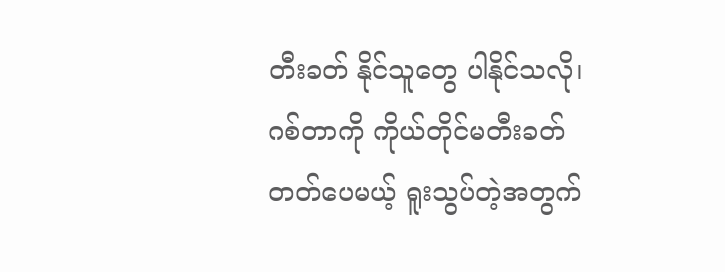တီးခတ် နိုင်သူတွေ ပါနိုင်သလို၊ ဂစ်တာကို ကိုယ်တိုင်မတီးခတ်တတ်ပေမယ့် ရူးသွပ်တဲ့အတွက်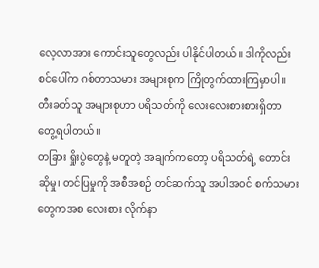လေ့လာအား ကောင်းသူတွေလည်း ပါနိုင်ပါတယ်။ ဒါကိုလည်း စင်ပေါ်က ဂစ်တာသမား အများစုက ကြိုတွက်ထားကြမှာပါ။ တီးခတ်သူ အများစုဟာ ပရိသတ်ကို လေးလေးစားစားရှိတာ တွေ့ရပါတယ်။
တခြား ရှိုးပွဲတွေနဲ့ မတူတဲ့ အချက်ကတော့ ပရိသတ်ရဲ့ တောင်းဆိုမှု၊ တင်ပြမှုကို အစီအစဉ် တင်ဆက်သူ အပါအဝင် စက်သမားတွေကအစ လေးစား လိုက်နာ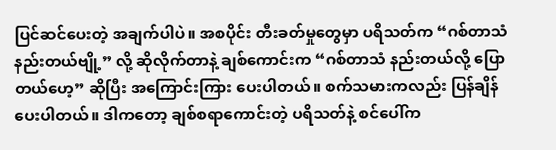ပြင်ဆင်ပေးတဲ့ အချက်ပါပဲ။ အစပိုင်း တီးခတ်မှုတွေမှာ ပရိသတ်က “ဂစ်တာသံ နည်းတယ်ဗျို့” လို့ ဆိုလိုက်တာနဲ့ ချစ်ကောင်းက “ဂစ်တာသံ နည်းတယ်လို့ ပြောတယ်ဟေ့” ဆိုပြီး အကြောင်းကြား ပေးပါတယ်။ စက်သမားကလည်း ပြန်ချိန်ပေးပါတယ်။ ဒါကတော့ ချစ်စရာကောင်းတဲ့ ပရိသတ်နဲ့ စင်ပေါ်က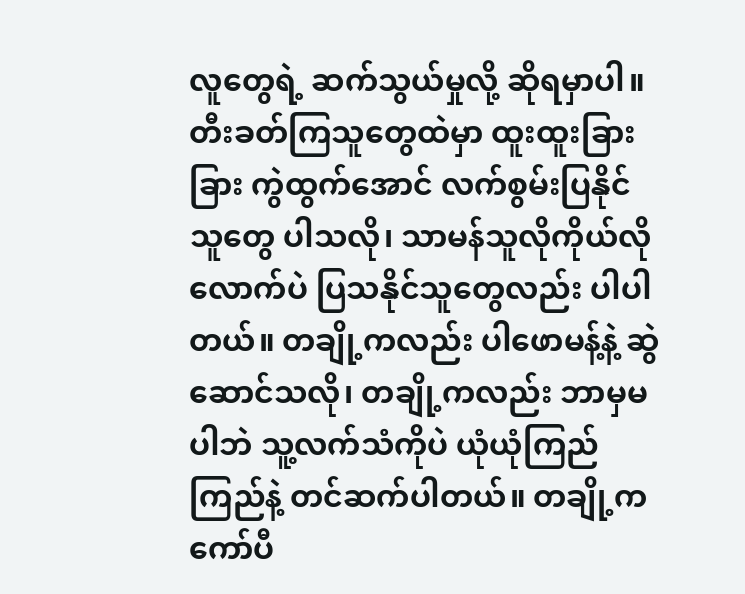လူတွေရဲ့ ဆက်သွယ်မှုလို့ ဆိုရမှာပါ။
တီးခတ်ကြသူတွေထဲမှာ ထူးထူးခြားခြား ကွဲထွက်အောင် လက်စွမ်းပြနိုင်သူတွေ ပါသလို၊ သာမန်သူလိုကိုယ်လို လောက်ပဲ ပြသနိုင်သူတွေလည်း ပါပါတယ်။ တချို့ကလည်း ပါဖောမန့်နဲ့ ဆွဲဆောင်သလို၊ တချို့ကလည်း ဘာမှမပါဘဲ သူ့လက်သံကိုပဲ ယုံယုံကြည်ကြည်နဲ့ တင်ဆက်ပါတယ်။ တချို့က ကော်ပီ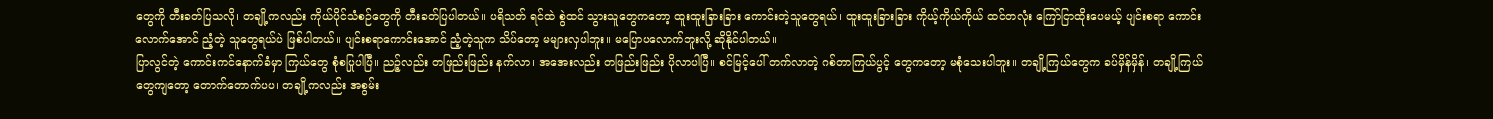တွေကို တီးခတ်ပြသလို၊ တချို့ကလည်း ကိုယ်ပိုင်သံစဉ်တွေကို တီးခတ်ပြပါတယ်။ ပရိသတ် ရင်ထဲ စွဲထင် သွားသူတွေကတော့ ထူးထူးခြားခြား ကောင်းတဲ့သူတွေရယ်၊ ထူးထူးခြားခြား ကိုယ့်ကိုယ်ကိုယ် ထင်တလုံး ကြော်ငြာထိုးပေမယ့် ပျင်းစရာ ကောင်းလောက်အောင် ညံ့တဲ့ သူတွေရယ်ပဲ ဖြစ်ပါတယ်။ ပျင်းစရာကောင်းအောင် ညံ့တဲ့သူက သိပ်တော့ မများလှပါဘူး။ မပြောပလောက်ဘူးလို့ ဆိုနိုင်ပါတယ်။
ပြာလွင်တဲ့ ကောင်းကင်နောက်ခံမှာ ကြယ်တွေ စုံစပြုပါပြီ။ ညဉ့်လည်း တဖြည်းဖြည်း နက်လာ၊ အအေးလည်း တဖြည်းဖြည်း ပိုလာပါပြီ။ စင်မြင့်ပေါ် တက်လာတဲ့ ဂစ်တာကြယ်ပွင့် တွေကတော့ မစုံသေးပါဘူး။ တချို့ကြယ်တွေက ခပ်မှိန်မှိန်၊ တချို့ကြယ်တွေကျတော့ တောက်တောက်ပပ၊ တချို့ကလည်း အစွမ်း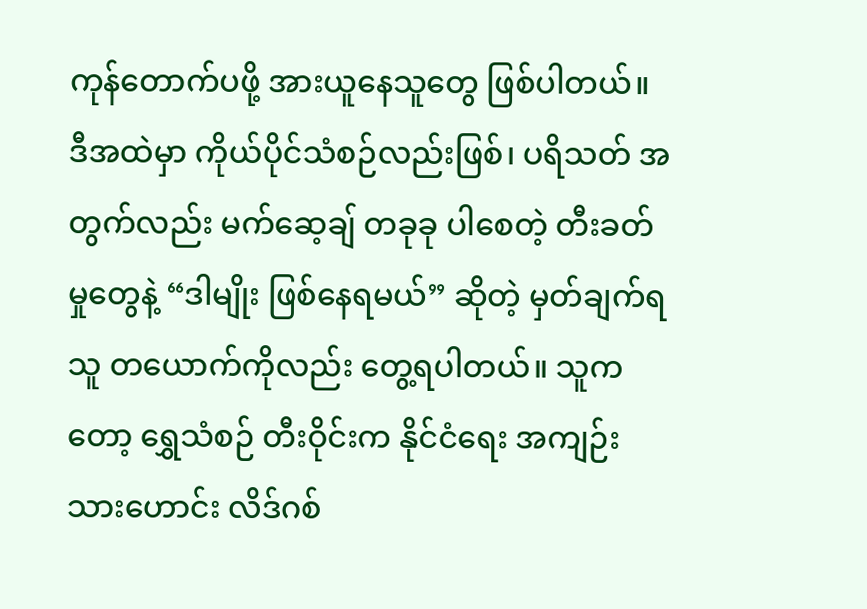ကုန်တောက်ပဖို့ အားယူနေသူတွေ ဖြစ်ပါတယ်။
ဒီအထဲမှာ ကိုယ်ပိုင်သံစဉ်လည်းဖြစ်၊ ပရိသတ် အတွက်လည်း မက်ဆေ့ချ် တခုခု ပါစေတဲ့ တီးခတ်မှုတွေနဲ့ “ဒါမျိုး ဖြစ်နေရမယ်” ဆိုတဲ့ မှတ်ချက်ရသူ တယောက်ကိုလည်း တွေ့ရပါတယ်။ သူကတော့ ရွှေသံစဉ် တီးဝိုင်းက နိုင်ငံရေး အကျဉ်းသားဟောင်း လိဒ်ဂစ်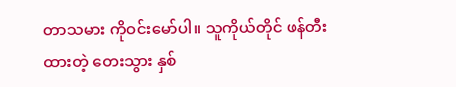တာသမား ကိုဝင်းမော်ပါ။ သူကိုယ်တိုင် ဖန်တီးထားတဲ့ တေးသွား နှစ်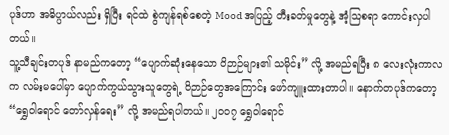ပုဒ်ဟာ အဓိပ္ပာယ်လည်း ရှိပြီး ရင်ထဲ စွဲကျန်ရစ်စေတဲ့ Mood အပြည့် တီးခတ်မှုတွေနဲ့ အံ့သြစရာ ကောင်းလှပါတယ်။
သူ့သီချင်းတပုဒ် နာမည်ကတော့ “ပျောက်ဆုံးနေသော ဝိဉာဉ်များ၏ သမိုင်း” လို့ အမည်ရပြီး ၈ လေးလုံးကာလက လမ်းမပေါ်မှာ ပျောက်ကွယ်သွားသူတွေရဲ့ ဝိဉာဉ်တွေအကြောင်း ဖော်ကျူးထားတာပါ။ နောက်တပုဒ်ကတော့ “ရွှေဝါရောင် တော်လှန်ရေး” လို့ အမည်ရပါတယ်။ ၂၀၀၇ ရွှေဝါရောင်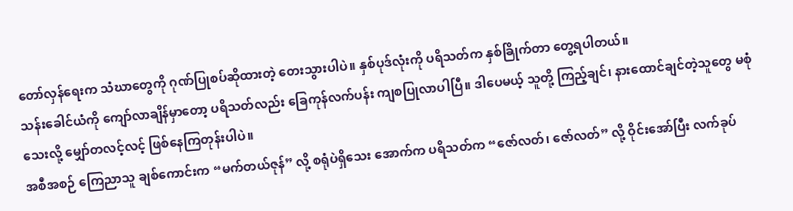တော်လှန်ရေးက သံဃာတွေကို ဂုဏ်ပြုစပ်ဆိုထားတဲ့ တေးသွားပါပဲ။ နှစ်ပုဒ်လုံးကို ပရိသတ်က နှစ်ခြိုက်တာ တွေ့ရပါတယ်။
သန်းခေါင်ယံကို ကျော်လာချိန်မှာတော့ ပရိသတ်လည်း ခြေကုန်လက်ပန်း ကျစပြုလာပါပြီ။ ဒါပေမယ့် သူတို့ ကြည့်ချင်၊ နားထောင်ချင်တဲ့သူတွေ မစုံသေးလို့ မျှော်တလင့်လင့် ဖြစ်နေကြတုန်းပါပဲ။
အစီအစဉ် ကြေညာသူ ချစ်ကောင်းက “မက်တယ်ဇုန်” လို့ စရုံပဲရှိသေး အောက်က ပရိသတ်က “ဇော်လတ်၊ ဇော်လတ်” လို့ ဝိုင်းအော်ပြီး လက်ခုပ်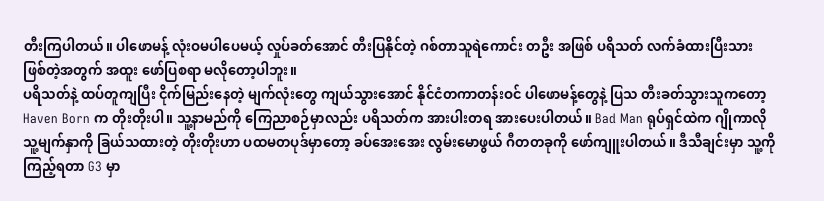တီးကြပါတယ်။ ပါဖောမန့် လုံးဝမပါပေမယ့် လှုပ်ခတ်အောင် တီးပြနိုင်တဲ့ ဂစ်တာသူရဲကောင်း တဦး အဖြစ် ပရိသတ် လက်ခံထားပြီးသား ဖြစ်တဲ့အတွက် အထူး ဖော်ပြစရာ မလိုတော့ပါဘူး။
ပရိသတ်နဲ့ ထပ်တူကျပြီး ငိုက်မြည်းနေတဲ့ မျက်လုံးတွေ ကျယ်သွားအောင် နိုင်ငံတကာတန်းဝင် ပါဖောမန့်တွေနဲ့ ပြသ တီးခတ်သွားသူကတော့ Haven Born က တိုးတိုးပါ။ သူ့နာမည်ကို ကြေညာစဉ်မှာလည်း ပရိသတ်က အားပါးတရ အားပေးပါတယ်။ Bad Man ရုပ်ရှင်ထဲက ဂျိုကာလို သူ့မျက်နှာကို ခြယ်သထားတဲ့ တိုးတိုးဟာ ပထမတပုဒ်မှာတော့ ခပ်အေးအေး လွမ်းမောဖွယ် ဂီတတခုကို ဖော်ကျူးပါတယ်။ ဒီသီချင်းမှာ သူ့ကိုကြည့်ရတာ G3 မှာ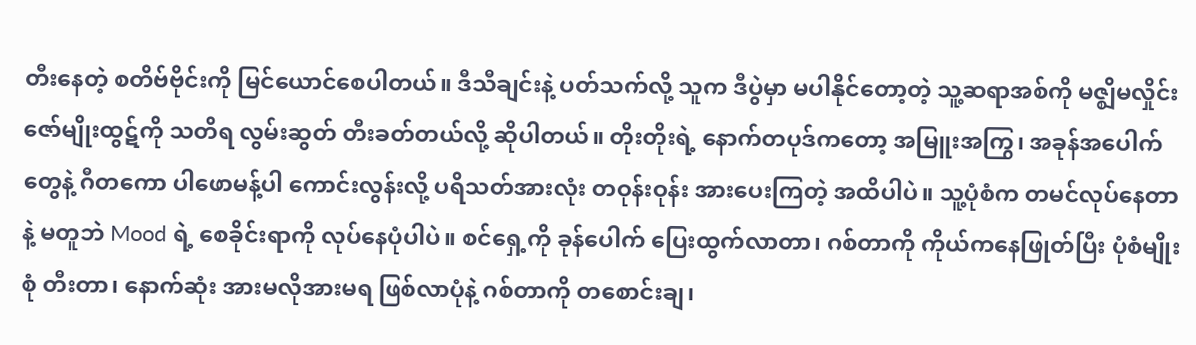တီးနေတဲ့ စတိဗ်ဗိုင်းကို မြင်ယောင်စေပါတယ်။ ဒီသီချင်းနဲ့ ပတ်သက်လို့ သူက ဒီပွဲမှာ မပါနိုင်တော့တဲ့ သူ့ဆရာအစ်ကို မဇ္ဈိမလှိုင်း ဇော်မျိုးထွဋ်ကို သတိရ လွမ်းဆွတ် တီးခတ်တယ်လို့ ဆိုပါတယ်။ တိုးတိုးရဲ့ နောက်တပုဒ်ကတော့ အမြူးအကြွ၊ အခုန်အပေါက်တွေနဲ့ ဂီတကော ပါဖောမန့်ပါ ကောင်းလွန်းလို့ ပရိသတ်အားလုံး တဝုန်းဝုန်း အားပေးကြတဲ့ အထိပါပဲ။ သူ့ပုံစံက တမင်လုပ်နေတာနဲ့ မတူဘဲ Mood ရဲ့ စေခိုင်းရာကို လုပ်နေပုံပါပဲ။ စင်ရှေ့ကို ခုန်ပေါက် ပြေးထွက်လာတာ၊ ဂစ်တာကို ကိုယ်ကနေဖြုတ်ပြီး ပုံစံမျိုးစုံ တီးတာ၊ နောက်ဆုံး အားမလိုအားမရ ဖြစ်လာပုံနဲ့ ဂစ်တာကို တစောင်းချ၊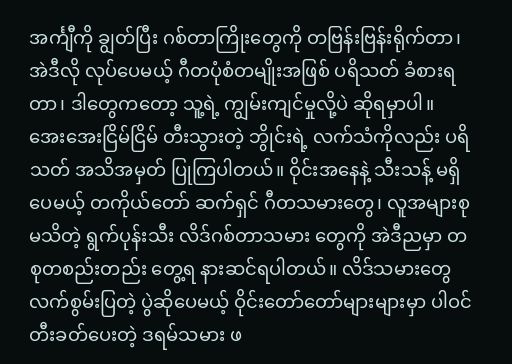အင်္ကျီကို ချွတ်ပြီး ဂစ်တာကြိုးတွေကို တဗြန်းဗြန်းရိုက်တာ၊ အဲဒီလို လုပ်ပေမယ့် ဂီတပုံစံတမျိုးအဖြစ် ပရိသတ် ခံစားရတာ၊ ဒါတွေကတော့ သူ့ရဲ့ ကျွမ်းကျင်မှုလို့ပဲ ဆိုရမှာပါ။
အေးအေးငြိမ်ငြိမ် တီးသွားတဲ့ ဘွိုင်းရဲ့ လက်သံကိုလည်း ပရိသတ် အသိအမှတ် ပြုကြပါတယ်။ ဝိုင်းအနေနဲ့ သီးသန့် မရှိပေမယ့် တကိုယ်တော် ဆက်ရှင် ဂီတသမားတွေ၊ လူအများစု မသိတဲ့ ရွက်ပုန်းသီး လိဒ်ဂစ်တာသမား တွေကို အဲဒီညမှာ တစုတစည်းတည်း တွေ့ရ နားဆင်ရပါတယ်။ လိဒ်သမားတွေ လက်စွမ်းပြတဲ့ ပွဲဆိုပေမယ့် ဝိုင်းတော်တော်များများမှာ ပါဝင် တီးခတ်ပေးတဲ့ ဒရမ်သမား ဖ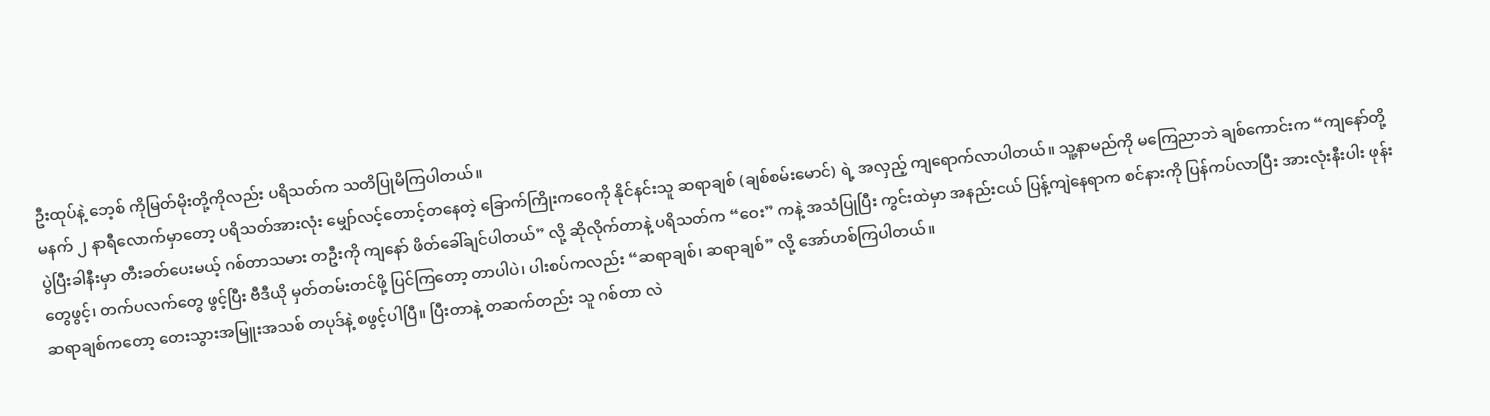ဦးထုပ်နဲ့ ဘေ့စ် ကိုမြတ်မိုးတို့ကိုလည်း ပရိသတ်က သတိပြုမိကြပါတယ်။
မနက် ၂ နာရီလောက်မှာတော့ ပရိသတ်အားလုံး မျှော်လင့်တောင့်တနေတဲ့ ခြောက်ကြိုးကဝေကို နိုင်နင်းသူ ဆရာချစ် (ချစ်စမ်းမောင်) ရဲ့ အလှည့် ကျရောက်လာပါတယ်။ သူ့နာမည်ကို မကြေညာဘဲ ချစ်ကောင်းက “ကျနော်တို့ ပွဲပြီးခါနီးမှာ တီးခတ်ပေးမယ့် ဂစ်တာသမား တဦးကို ကျနော် ဖိတ်ခေါ်ချင်ပါတယ်” လို့ ဆိုလိုက်တာနဲ့ ပရိသတ်က “ဝေး” ကနဲ့ အသံပြုပြီး ကွင်းထဲမှာ အနည်းငယ် ပြန့်ကျဲနေရာက စင်နားကို ပြန်ကပ်လာပြီး အားလုံးနီးပါး ဖုန်းတွေဖွင့်၊ တက်ပလက်တွေ ဖွင့်ပြီး ဗီဒီယို မှတ်တမ်းတင်ဖို့ ပြင်ကြတော့ တာပါပဲ၊ ပါးစပ်ကလည်း “ဆရာချစ်၊ ဆရာချစ်” လို့ အော်ဟစ်ကြပါတယ်။
ဆရာချစ်ကတော့ တေးသွားအမြူးအသစ် တပုဒ်နဲ့ စဖွင့်ပါပြီ။ ပြီးတာနဲ့ တဆက်တည်း သူ ဂစ်တာ လဲ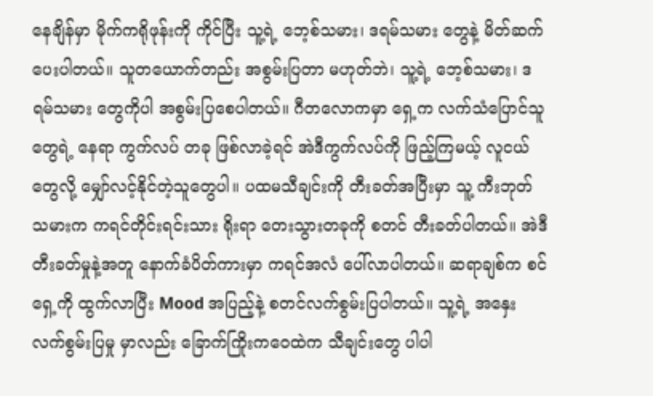နေချိန်မှာ မိုက်ကရိုဖုန်းကို ကိုင်ပြီး သူ့ရဲ့ ဘေ့စ်သမား၊ ဒရမ်သမား တွေနဲ့ မိတ်ဆက်ပေးပါတယ်။ သူတယောက်တည်း အစွမ်းပြတာ မဟုတ်ဘဲ၊ သူ့ရဲ့ ဘေ့စ်သမား၊ ဒရမ်သမား တွေကိုပါ အစွမ်းပြစေပါတယ်။ ဂီတလောကမှာ ရှေ့က လက်သံပြောင်သူတွေရဲ့ နေရာ ကွက်လပ် တခု ဖြစ်လာခဲ့ရင် အဲဒီကွက်လပ်ကို ဖြည့်ကြမယ့် လူငယ်တွေလို့ မျှော်လင့်နိုင်တဲ့သူတွေပါ။ ပထမသီချင်းကို တီးခတ်အပြီးမှာ သူ့ ကီးဘုတ်သမားက ကရင်တိုင်းရင်းသား ရိုးရာ တေးသွားတခုကို စတင် တီးခတ်ပါတယ်။ အဲဒီတီးခတ်မှုနဲ့အတူ နောက်ခံပိတ်ကားမှာ ကရင်အလံ ပေါ်လာပါတယ်။ ဆရာချစ်က စင်ရှေ့ကို ထွက်လာပြီး Mood အပြည့်နဲ့ စတင်လက်စွမ်းပြပါတယ်။ သူ့ရဲ့ အနှေးလက်စွမ်းပြမှု မှာလည်း ခြောက်ကြိုးကဝေထဲက သီချင်းတွေ ပါပါ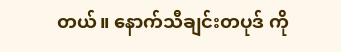တယ်။ နောက်သီချင်းတပုဒ် ကို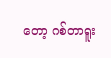တော့ ဂစ်တာရူး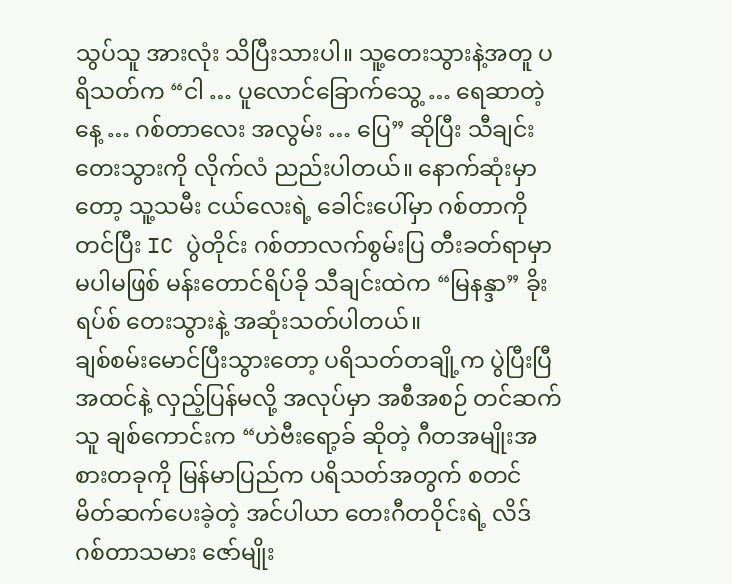သွပ်သူ အားလုံး သိပြီးသားပါ။ သူ့တေးသွားနဲ့အတူ ပရိသတ်က “ငါ … ပူလောင်ခြောက်သွေ့ … ရေဆာတဲ့နေ့ … ဂစ်တာလေး အလွမ်း … ပြေ” ဆိုပြီး သီချင်းတေးသွားကို လိုက်လံ ညည်းပါတယ်။ နောက်ဆုံးမှာတော့ သူ့သမီး ငယ်လေးရဲ့ ခေါင်းပေါ်မှာ ဂစ်တာကိုတင်ပြီး IC ပွဲတိုင်း ဂစ်တာလက်စွမ်းပြ တီးခတ်ရာမှာ မပါမဖြစ် မန်းတောင်ရိပ်ခို သီချင်းထဲက “မြနန္ဒာ” ခိုးရပ်စ် တေးသွားနဲ့ အဆုံးသတ်ပါတယ်။
ချစ်စမ်းမောင်ပြီးသွားတော့ ပရိသတ်တချို့က ပွဲပြီးပြီ အထင်နဲ့ လှည့်ပြန်မလို့ အလုပ်မှာ အစီအစဉ် တင်ဆက်သူ ချစ်ကောင်းက “ဟဲဗီးရော့ခ် ဆိုတဲ့ ဂီတအမျိုးအစားတခုကို မြန်မာပြည်က ပရိသတ်အတွက် စတင် မိတ်ဆက်ပေးခဲ့တဲ့ အင်ပါယာ တေးဂီတဝိုင်းရဲ့ လိဒ် ဂစ်တာသမား ဇော်မျိုး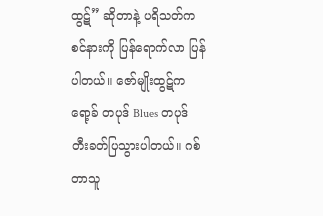ထွဋ်” ဆိုတာနဲ့ ပရိသတ်က စင်နားကို ပြန်ရောက်လာ ပြန်ပါတယ်။ ဇော်မျိုးထွဋ်က ရော့ခ် တပုဒ် Blues တပုဒ် တီးခတ်ပြသွားပါတယ်။ ဂစ်တာသူ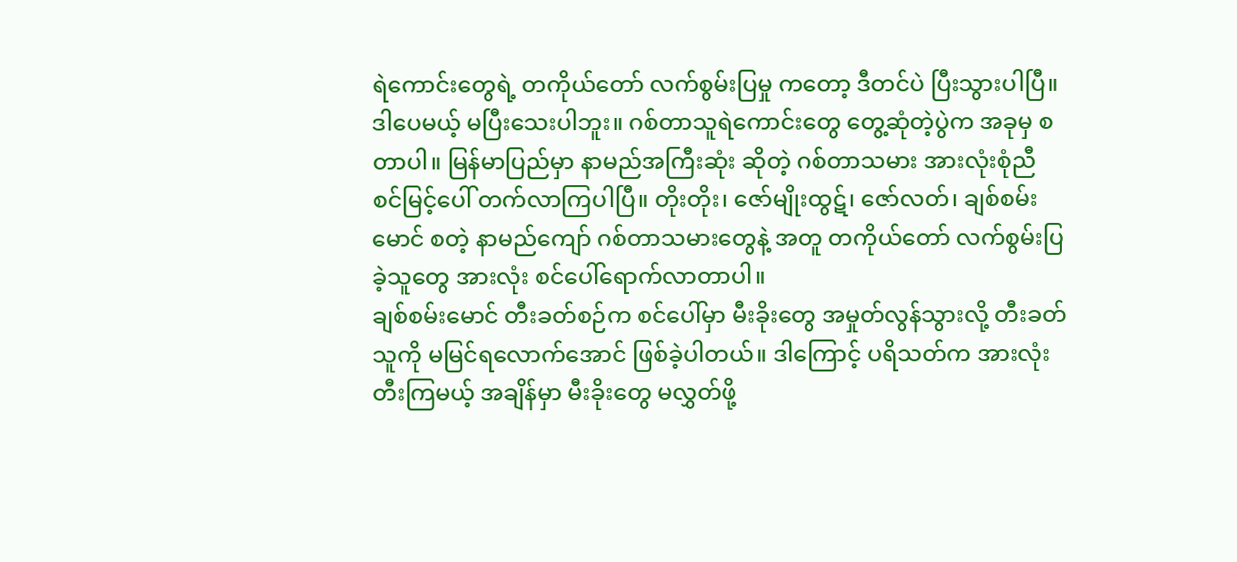ရဲကောင်းတွေရဲ့ တကိုယ်တော် လက်စွမ်းပြမှု ကတော့ ဒီတင်ပဲ ပြီးသွားပါပြီ။
ဒါပေမယ့် မပြီးသေးပါဘူး။ ဂစ်တာသူရဲကောင်းတွေ တွေ့ဆုံတဲ့ပွဲက အခုမှ စတာပါ။ မြန်မာပြည်မှာ နာမည်အကြီးဆုံး ဆိုတဲ့ ဂစ်တာသမား အားလုံးစုံညီ စင်မြင့်ပေါ် တက်လာကြပါပြီ။ တိုးတိုး၊ ဇော်မျိုးထွဋ်၊ ဇော်လတ်၊ ချစ်စမ်းမောင် စတဲ့ နာမည်ကျော် ဂစ်တာသမားတွေနဲ့ အတူ တကိုယ်တော် လက်စွမ်းပြခဲ့သူတွေ အားလုံး စင်ပေါ်ရောက်လာတာပါ။
ချစ်စမ်းမောင် တီးခတ်စဉ်က စင်ပေါ်မှာ မီးခိုးတွေ အမှုတ်လွန်သွားလို့ တီးခတ်သူကို မမြင်ရလောက်အောင် ဖြစ်ခဲ့ပါတယ်။ ဒါကြောင့် ပရိသတ်က အားလုံးတီးကြမယ့် အချိန်မှာ မီးခိုးတွေ မလွှတ်ဖို့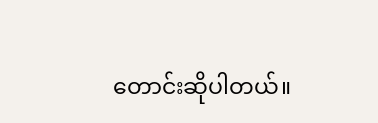တောင်းဆိုပါတယ်။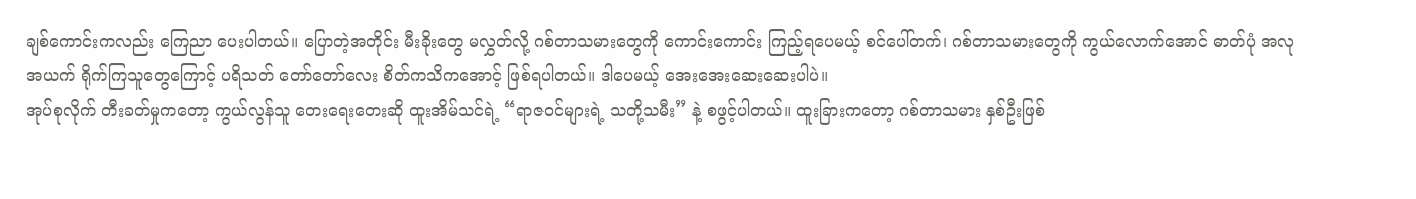ချစ်ကောင်းကလည်း ကြေညာ ပေးပါတယ်။ ပြောတဲ့အတိုင်း မီးခိုးတွေ မလွှတ်လို့ ဂစ်တာသမားတွေကို ကောင်းကောင်း ကြည့်ရပေမယ့် စင်ပေါ်တက်၊ ဂစ်တာသမားတွေကို ကွယ်လောက်အောင် ဓာတ်ပုံ အလုအယက် ရိုက်ကြသူတွေကြောင့် ပရိသတ် တော်တော်လေး စိတ်ကသိကအောင့် ဖြစ်ရပါတယ်။ ဒါပေမယ့် အေးအေးဆေးဆေးပါပဲ။
အုပ်စုလိုက် တီးခတ်မှုကတော့ ကွယ်လွန်သူ တေးရေးတေးဆို ထူးအိမ်သင်ရဲ့ “ရာဇဝင်များရဲ့ သတို့သမီး” နဲ့ စဖွင့်ပါတယ်။ ထူးခြားကတော့ ဂစ်တာသမား နှစ်ဦးဖြစ်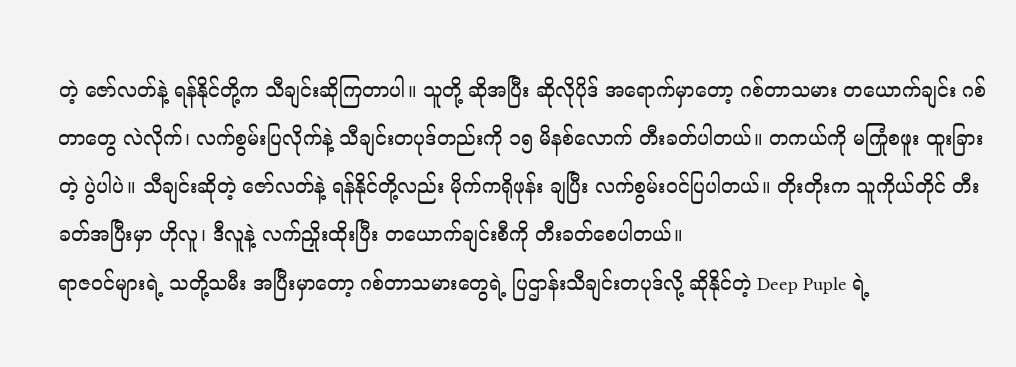တဲ့ ဇော်လတ်နဲ့ ရန်နိုင်တို့က သီချင်းဆိုကြတာပါ။ သူတို့ ဆိုအပြီး ဆိုလိုပိုဒ် အရောက်မှာတော့ ဂစ်တာသမား တယောက်ချင်း ဂစ်တာတွေ လဲလိုက်၊ လက်စွမ်းပြလိုက်နဲ့ သီချင်းတပုဒ်တည်းကို ၁၅ မိနစ်လောက် တီးခတ်ပါတယ်။ တကယ်ကို မကြုံစဖူး ထူးခြားတဲ့ ပွဲပါပဲ။ သီချင်းဆိုတဲ့ ဇော်လတ်နဲ့ ရန်နိုင်တို့လည်း မိုက်ကရိုဖုန်း ချပြီး လက်စွမ်းဝင်ပြပါတယ်။ တိုးတိုးက သူကိုယ်တိုင် တီးခတ်အပြီးမှာ ဟိုလူ၊ ဒီလူနဲ့ လက်ညှိုးထိုးပြီး တယောက်ချင်းစီကို တီးခတ်စေပါတယ်။
ရာဇဝင်များရဲ့ သတို့သမီး အပြီးမှာတော့ ဂစ်တာသမားတွေရဲ့ ပြဌာန်းသီချင်းတပုဒ်လို့ ဆိုနိုင်တဲ့ Deep Puple ရဲ့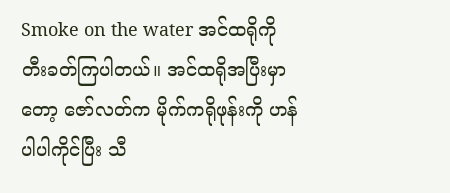Smoke on the water အင်ထရိုကို တီးခတ်ကြပါတယ်။ အင်ထရိုအပြီးမှာတော့ ဇော်လတ်က မိုက်ကရိုဖုန်းကို ဟန်ပါပါကိုင်ပြီး သီ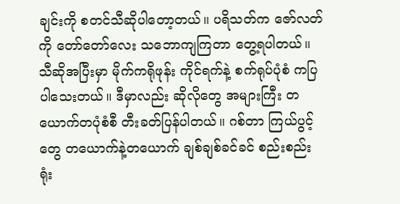ချင်းကို စတင်သီဆိုပါတော့တယ်။ ပရိသတ်က ဇော်လတ်ကို တော်တော်လေး သဘောကျကြတာ တွေ့ရပါတယ်။ သီဆိုအပြီးမှာ မိုက်ကရိုဖုန်း ကိုင်ရက်နဲ့ စက်ရုပ်ပုံစံ ကပြပါသေးတယ်။ ဒီမှာလည်း ဆိုလိုတွေ အများကြီး တယောက်တပုံစံစီ တီးခတ်ပြန်ပါတယ်။ ဂစ်တာ ကြယ်ပွင့်တွေ တယောက်နဲ့တယောက် ချစ်ချစ်ခင်ခင် စည်းစည်းရုံး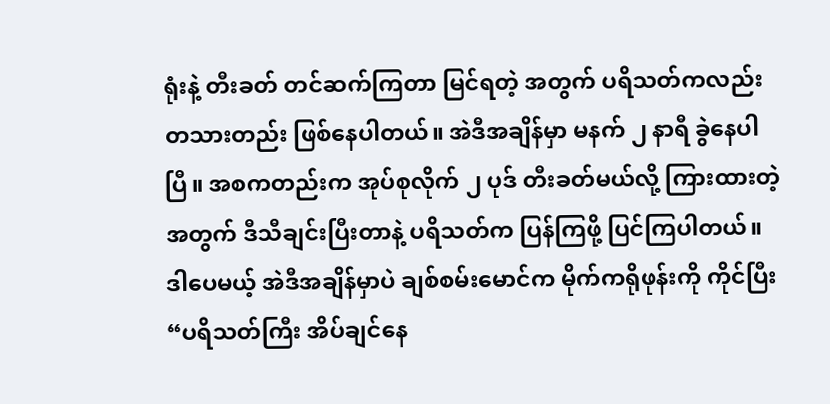ရုံးနဲ့ တီးခတ် တင်ဆက်ကြတာ မြင်ရတဲ့ အတွက် ပရိသတ်ကလည်း တသားတည်း ဖြစ်နေပါတယ်။ အဲဒီအချိန်မှာ မနက် ၂ နာရီ ခွဲနေပါပြီ။ အစကတည်းက အုပ်စုလိုက် ၂ ပုဒ် တီးခတ်မယ်လို့ ကြားထားတဲ့အတွက် ဒီသီချင်းပြီးတာနဲ့ ပရိသတ်က ပြန်ကြဖို့ ပြင်ကြပါတယ်။
ဒါပေမယ့် အဲဒီအချိန်မှာပဲ ချစ်စမ်းမောင်က မိုက်ကရိုဖုန်းကို ကိုင်ပြီး “ပရိသတ်ကြီး အိပ်ချင်နေ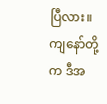ပြီလား။ ကျနော်တို့က ဒီအ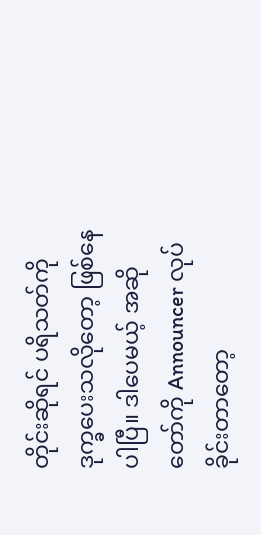တိုင်းဆိုရင် ပရိသတ်ကို ဒုက္ခပေးသလိုတော့ ဖြစ်နေပါပြီ။ ဒါပေမယ့် အဆိုတော်ကို Announcer လုပ်ခိုင်းတာတော့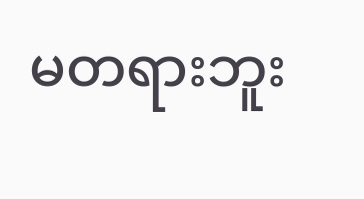မတရားဘူး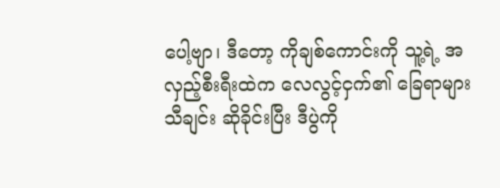ပေါ့ဗျာ၊ ဒီတော့ ကိုချစ်ကောင်းကို သူ့ရဲ့ အလှည့်စီးရီးထဲက လေလွင့်ငှက်၏ ခြေရာများ သီချင်း ဆိုခိုင်းပြီး ဒီပွဲကို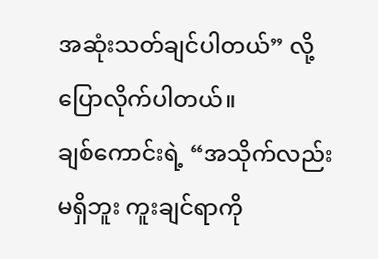အဆုံးသတ်ချင်ပါတယ်” လို့ ပြောလိုက်ပါတယ်။
ချစ်ကောင်းရဲ့ “အသိုက်လည်း မရှိဘူး ကူးချင်ရာကို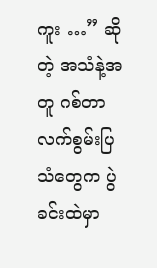ကူး …” ဆိုတဲ့ အသံနဲ့အတူ ဂစ်တာ လက်စွမ်းပြသံတွေက ပွဲခင်းထဲမှာ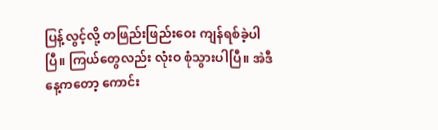ပြန့်လွင့်လို့ တဖြည်းဖြည်းဝေး ကျန်ရစ်ခဲ့ပါပြီ။ ကြယ်တွေလည်း လုံးဝ စုံသွားပါပြီ။ အဲဒီနေ့ကတော့ ကောင်း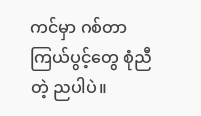ကင်မှာ ဂစ်တာ ကြယ်ပွင့်တွေ စုံညီတဲ့ ညပါပဲ။